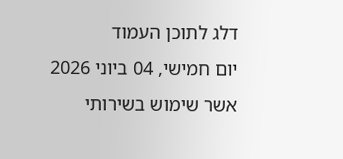דלג לתוכן העמוד
יום חמישי, 04 ביוני 2026
אשר שימוש בשירותי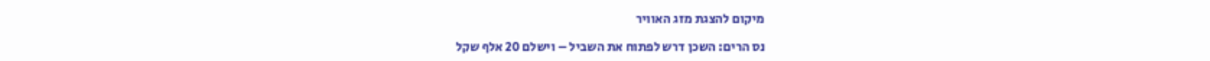מיקום להצגת מזג האוויר

נס הרים: השכן דרש לפתוח את השביל – וישלם 20 אלף שקל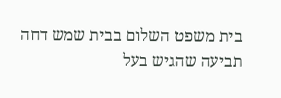בית משפט השלום בבית שמש דחה תביעה שהגיש בעל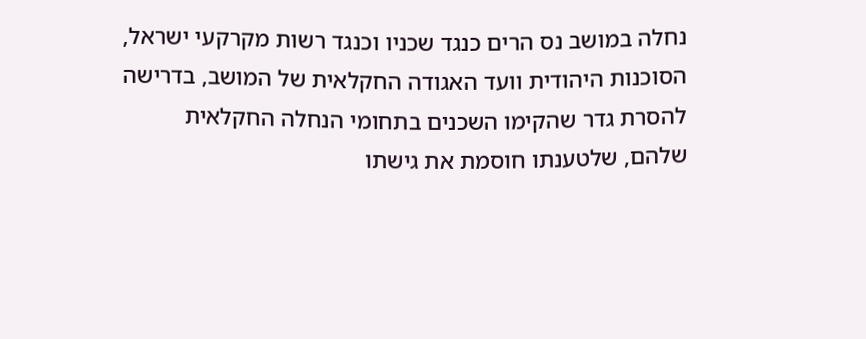נחלה במושב נס הרים כנגד שכניו וכנגד רשות מקרקעי ישראל, הסוכנות היהודית וועד האגודה החקלאית של המושב, בדרישה להסרת גדר שהקימו השכנים בתחומי הנחלה החקלאית שלהם, שלטענתו חוסמת את גישתו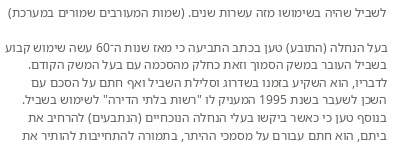לשביל שהיה בשימושו מזה עשרות שנים. (שמות המעורבים שמורים במערכת)

בעל הנחלה (התובע) טען בכתב התביעה כי מאז שנות ה־60 עשה שימוש קבוע בשביל העובר במשק הסמוך וזאת כחלק מהסכמה עם בעל המשק הקודם. לדבריו, הוא השקיע בזמנו בשדרוג וסלילת השביל ואף חתם על הסכם עם השכן לשעבר בשנת 1995 המעניק לו "רשות בלתי הדירה" לשימוש בשביל. בנוסף טען כי כאשר ביקשו בעלי הנחלה הנוכחיים (הנתבעים) להרחיב את ביתם, הוא חתם עבורם על מסמכי ההיתר, בתמורה להתחייבות להותיר את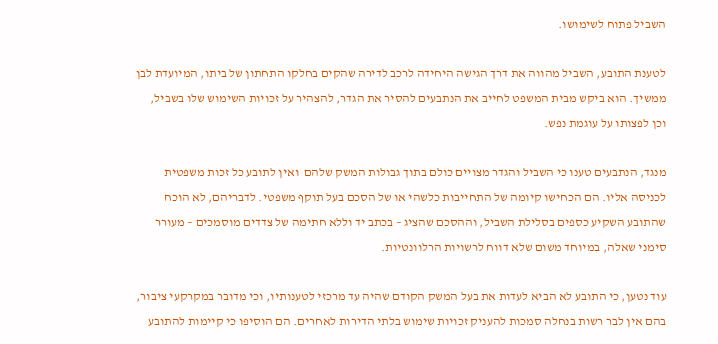השביל פתוח לשימושו.

לטענת התובע, השביל מהווה את דרך הגישה היחידה לרכב לדירה שהקים בחלקו התחתון של ביתו, המיועדת לבן ממשיך. הוא ביקש מבית המשפט לחייב את הנתבעים להסיר את הגדר, להצהיר על זכויות השימוש שלו בשביל, וכן לפצותו על עוגמת נפש.

מנגד, הנתבעים טענו כי השביל והגדר מצויים כולם בתוך גבולות המשק שלהם  ואין לתובע כל זכות משפטית לכניסה אליו. הם הכחישו קיומה של התחייבות כלשהי או של הסכם בעל תוקף משפטי. לדבריהם, לא הוכח שהתובע השקיע כספים בסלילת השביל, וההסכם שהציג – בכתב יד וללא חתימה של צדדים מוסמכים – מעורר סימני שאלה, במיוחד משום שלא דווח לרשויות הרלוונטיות.

עוד נטען, כי התובע לא הביא לעדות את בעל המשק הקודם שהיה עד מרכזי לטענותיו, וכי מדובר במקרקעי ציבור, בהם אין לבר רשות בנחלה סמכות להעניק זכויות שימוש בלתי הדירות לאחרים. הם הוסיפו כי קיימות להתובע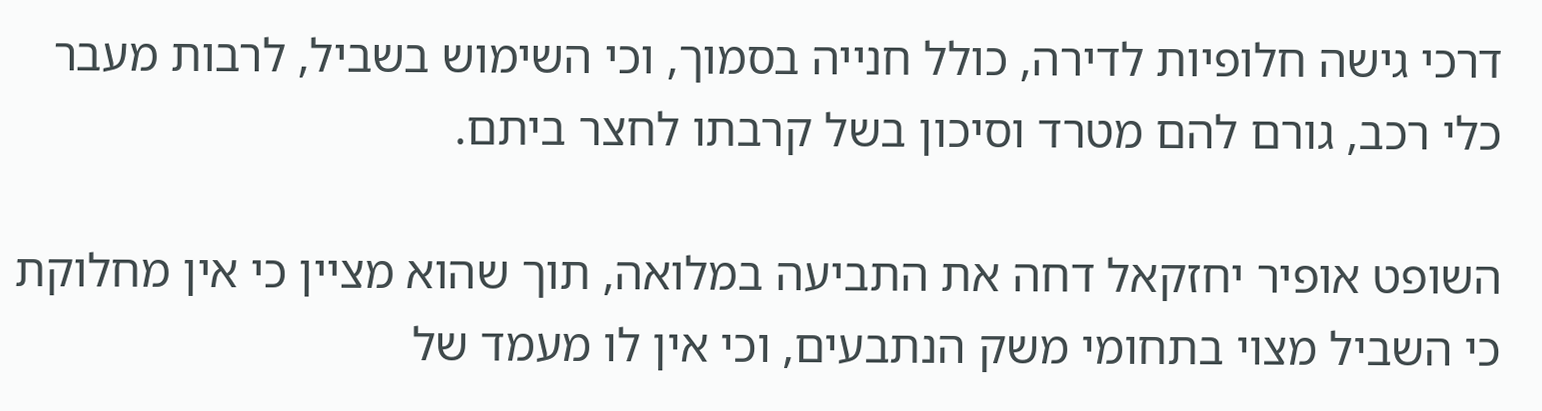דרכי גישה חלופיות לדירה, כולל חנייה בסמוך, וכי השימוש בשביל, לרבות מעבר כלי רכב, גורם להם מטרד וסיכון בשל קרבתו לחצר ביתם.

השופט אופיר יחזקאל דחה את התביעה במלואה, תוך שהוא מציין כי אין מחלוקת כי השביל מצוי בתחומי משק הנתבעים, וכי אין לו מעמד של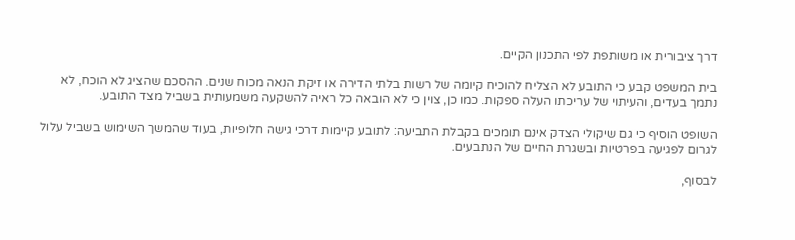דרך ציבורית או משותפת לפי התכנון הקיים.

בית המשפט קבע כי התובע לא הצליח להוכיח קיומה של רשות בלתי הדירה או זיקת הנאה מכוח שנים. ההסכם שהציג לא הוכח, לא נתמך בעדים, והעיתוי של עריכתו העלה ספקות. כמו כן, צוין כי לא הובאה כל ראיה להשקעה משמעותית בשביל מצד התובע.

השופט הוסיף כי גם שיקולי הצדק אינם תומכים בקבלת התביעה: לתובע קיימות דרכי גישה חלופיות, בעוד שהמשך השימוש בשביל עלול לגרום לפגיעה בפרטיות ובשגרת החיים של הנתבעים.

לבסוף,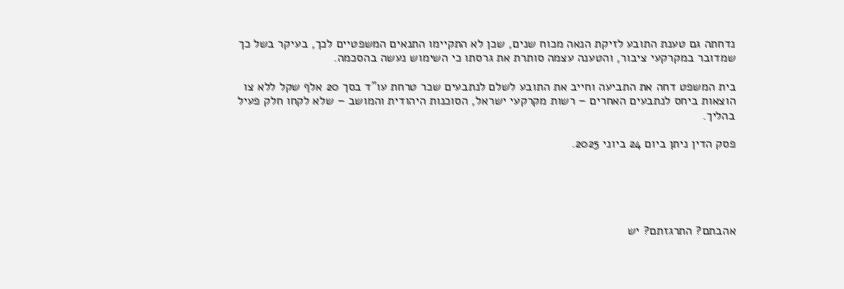נדחתה גם טענת התובע לזיקת הנאה מכוח שנים, שכן לא התקיימו התנאים המשפטיים לכך, בעיקר בשל כך שמדובר במקרקעי ציבור, והטענה עצמה סותרת את גרסתו כי השימוש נעשה בהסכמה.

בית המשפט דחה את התביעה וחייב את התובע לשלם לנתבעים שכר טרחת עו"ד בסך 20 אלף שקל ללא צו הוצאות ביחס לנתבעים האחרים – רשות מקרקעי ישראל, הסוכנות היהודית והמושב – שלא לקחו חלק פעיל בהליך.

פסק הדין ניתן ביום 24 ביוני 2025.





אהבתם? התרגזתם? יש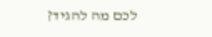לכם מה להגיד?